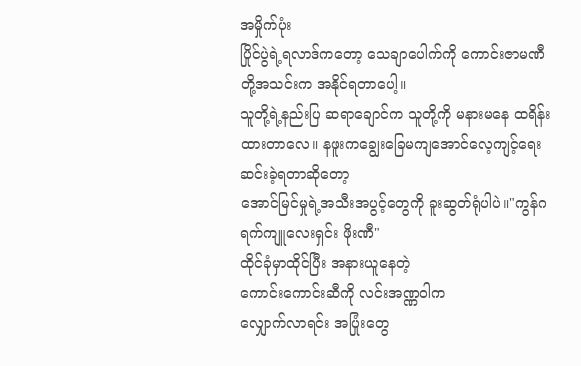အမှိုက်ပုံး
ပြိုင်ပွဲရဲ့ရလာဒ်ကတော့ သေချာပေါက်ကို ကောင်းဇာမဏီတို့အသင်းက အနိုင်ရတာပေါ့။
သူတို့ရဲ့နည်းပြ ဆရာချောင်က သူတို့ကို မနားမနေ ထရိန်းထားတာလေ။ နဖူးကချွေးခြေမကျအောင်လေ့ကျင့်ရေးဆင်းခဲ့ရတာဆိုတော့
အောင်မြင်မှုရဲ့အသီးအပွင့်တွေကို ခူးဆွတ်ရုံပါပဲ။"ကွန်ဂရက်ကျူလေးရှင်း ဖိုးဏီ"
ထိုင်ခုံမှာထိုင်ပြီး အနားယူနေတဲ့
ကောင်းကောင်းဆီကို လင်းအဏ္ဏဝါက
လျှောက်လာရင်း အပြုံးတွေ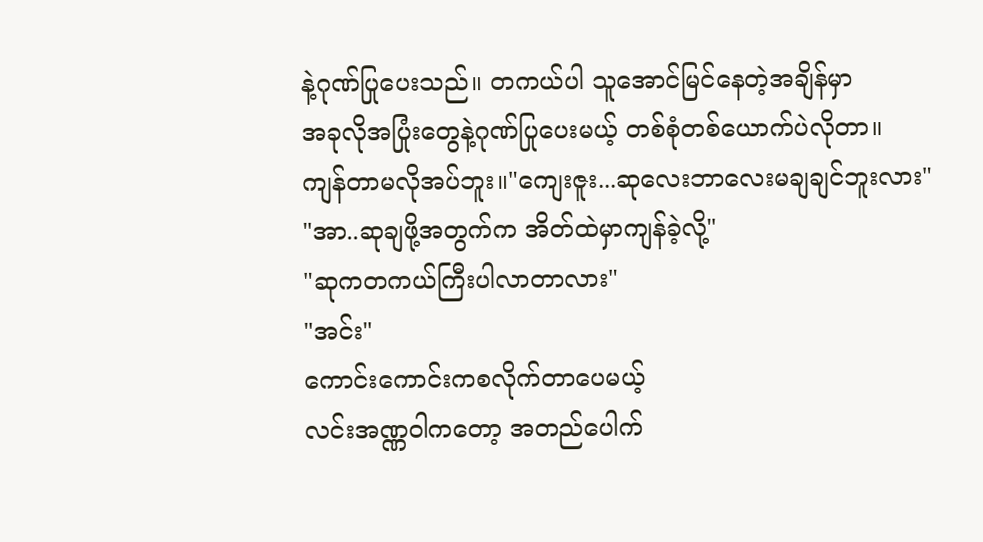နဲ့ဂုဏ်ပြုပေးသည်။ တကယ်ပါ သူအောင်မြင်နေတဲ့အချိန်မှာ
အခုလိုအပြုံးတွေနဲ့ဂုဏ်ပြုပေးမယ့် တစ်စုံတစ်ယောက်ပဲလိုတာ။
ကျန်တာမလိုအပ်ဘူး။"ကျေးဇူး...ဆုလေးဘာလေးမချချင်ဘူးလား"
"အာ..ဆုချဖို့အတွက်က အိတ်ထဲမှာကျန်ခဲ့လို့"
"ဆုကတကယ်ကြီးပါလာတာလား"
"အင်း"
ကောင်းကောင်းကစလိုက်တာပေမယ့်
လင်းအဏ္ဏဝါကတော့ အတည်ပေါက်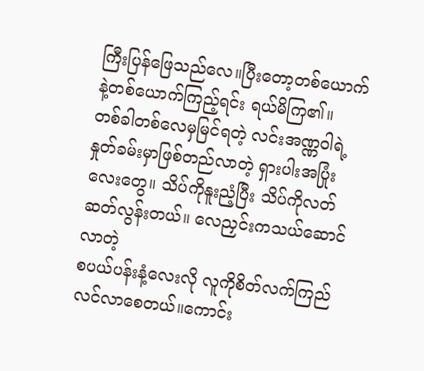ကြီးပြန်ဖြေသည်လေ။ပြီးတော့တစ်ယောက်နဲ့တစ်ယောက်ကြည့်ရင်း ရယ်မိကြ၏။
တစ်ခါတစ်လေမှမြင်ရတဲ့ လင်းအဏ္ဏဝါရဲ့နှုတ်ခမ်းမှာဖြစ်တည်လာတဲ့ ရှားပါးအပြုံးလေးတွေ။ သိပ်ကိုနူးညံ့ပြီး သိပ်ကိုလတ်ဆတ်လွန်းတယ်။ လေညှင်းကသယ်ဆောင်လာတဲ့
စပယ်ပန်းနံ့လေးလို လူကိုစိတ်လက်ကြည်လင်လာစေတယ်။ကောင်း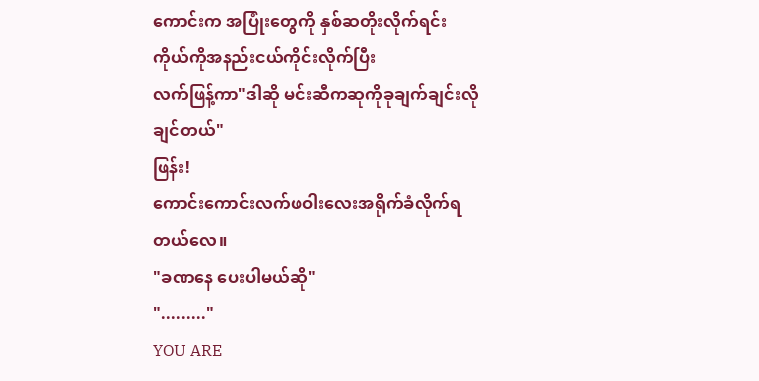ကောင်းက အပြုံးတွေကို နှစ်ဆတိုးလိုက်ရင်း ကိုယ်ကိုအနည်းငယ်ကိုင်းလိုက်ပြီး
လက်ဖြန့်ကာ"ဒါဆို မင်းဆီကဆုကိုခုချက်ချင်းလိုချင်တယ်"
ဖြန်း!
ကောင်းကောင်းလက်ဖဝါးလေးအရိုက်ခံလိုက်ရတယ်လေ။
"ခဏနေ ပေးပါမယ်ဆို"
"........."
YOU ARE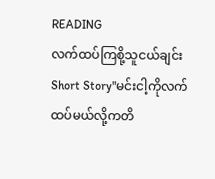READING
လက်ထပ်ကြစို့သူငယ်ချင်း
Short Story"မင်းငါ့ကိုလက်ထပ်မယ်လို့ကတိ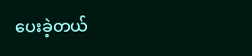ပေးခဲ့တယ်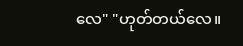လေ" "ဟုတ်တယ်လေ။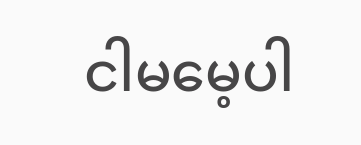ငါမမေ့ပါ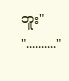ဘူး" ".........."